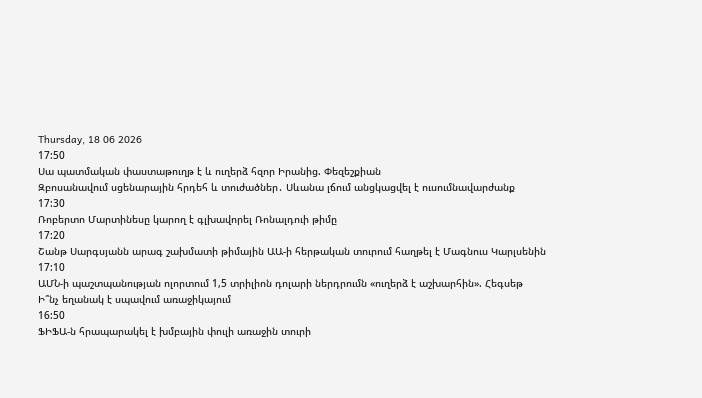Thursday, 18 06 2026
17:50
Սա պատմական փաստաթուղթ է և ուղերձ հզոր Իրանից. Փեզեշքիան
Զբոսանավում սցենարային հրդեհ և տուժածներ․ Սևանա լճում անցկացվել է ուսումնավարժանք
17:30
Ռոբերտո Մարտինեսը կարող է գլխավորել Ռոնալդուի թիմը
17:20
Շանթ Սարգսյանն արագ շախմատի թիմային ԱԱ-ի հերթական տուրում հաղթել է Մագնուս Կարլսենին
17:10
ԱՄՆ-ի պաշտպանության ոլորտում 1,5 տրիլիոն դոլարի ներդրումն «ուղերձ է աշխարհին». Հեգսեթ
Ի՞նչ եղանակ է սպավում առաջիկայում
16:50
ՖԻՖԱ-ն հրապարակել է խմբային փուլի առաջին տուրի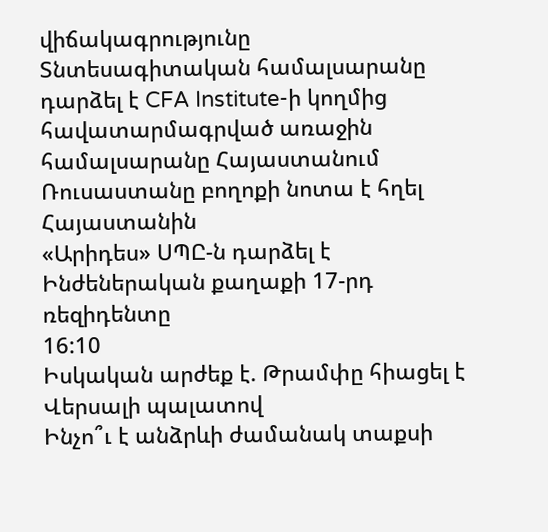վիճակագրությունը
Տնտեսագիտական համալսարանը դարձել է CFA Institute-ի կողմից հավատարմագրված առաջին համալսարանը Հայաստանում
Ռուսաստանը բողոքի նոտա է հղել Հայաստանին
«Արիդես» ՍՊԸ-ն դարձել է Ինժեներական քաղաքի 17-րդ ռեզիդենտը
16:10
Իսկական արժեք է. Թրամփը հիացել է Վերսալի պալատով
Ինչո՞ւ է անձրևի ժամանակ տաքսի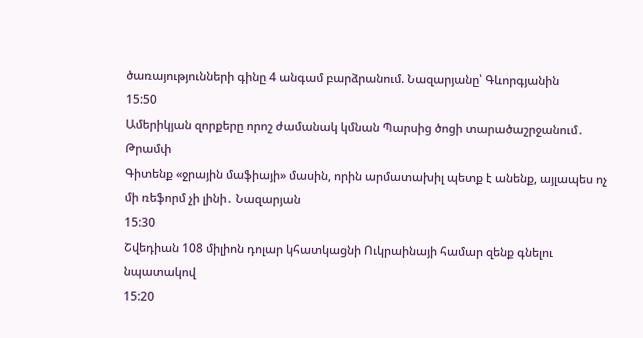ծառայությունների գինը 4 անգամ բարձրանում. Նազարյանը՝ Գևորգյանին
15:50
Ամերիկյան զորքերը որոշ ժամանակ կմնան Պարսից ծոցի տարածաշրջանում․ Թրամփ
Գիտենք «ջրային մաֆիայի» մասին, որին արմատախիլ պետք է անենք, այլապես ոչ մի ռեֆորմ չի լինի․ Նազարյան
15:30
Շվեդիան 108 միլիոն դոլար կհատկացնի Ուկրաինայի համար զենք գնելու նպատակով
15:20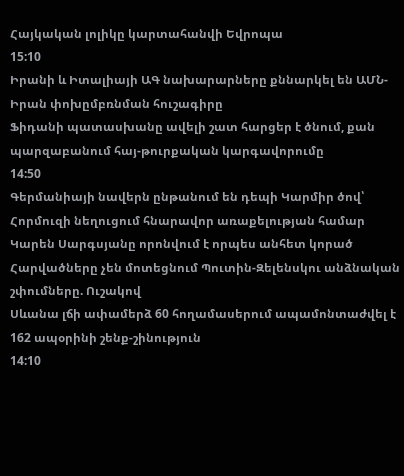Հայկական լոլիկը կարտահանվի Եվրոպա
15:10
Իրանի և Իտալիայի ԱԳ նախարարները քննարկել են ԱՄՆ-Իրան փոխըմբռնման հուշագիրը
Ֆիդանի պատասխանը ավելի շատ հարցեր է ծնում, քան պարզաբանում հայ-թուրքական կարգավորումը
14:50
Գերմանիայի նավերն ընթանում են դեպի Կարմիր ծով՝ Հորմուզի նեղուցում հնարավոր առաքելության համար
Կարեն Սարգսյանը որոնվում է որպես անհետ կորած
Հարվածները չեն մոտեցնում Պուտին-Զելենսկու անձնական շփումները. Ուշակով
Սևանա լճի ափամերձ 60 հողամասերում ապամոնտաժվել է 162 ապօրինի շենք-շինություն
14:10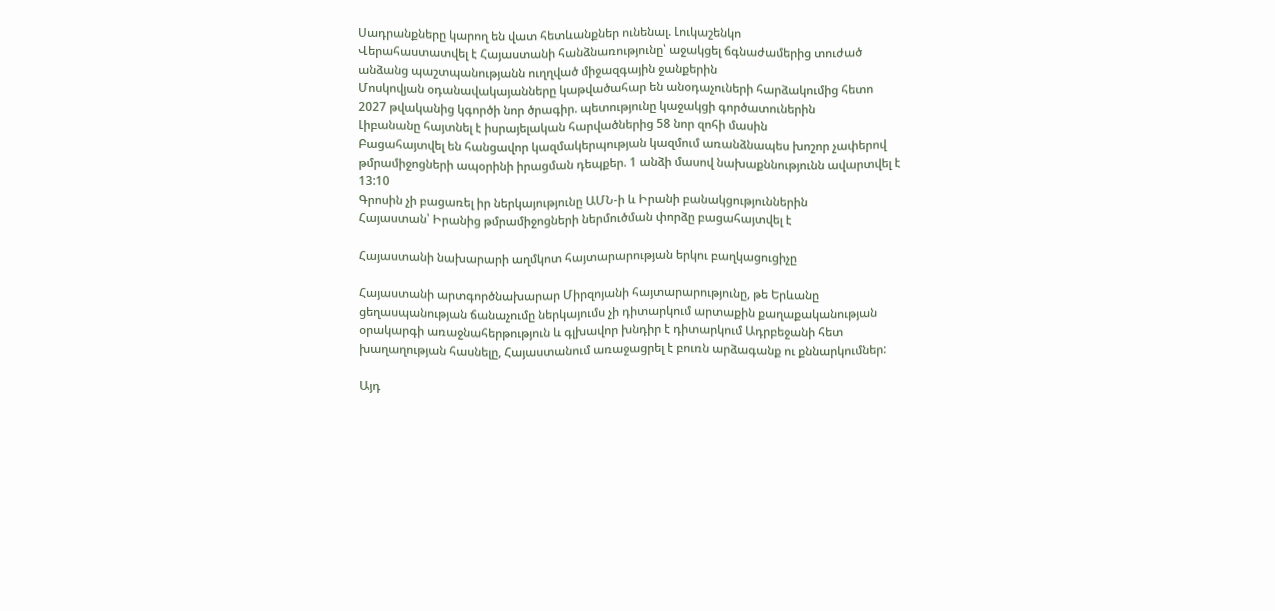Սադրանքները կարող են վատ հետևանքներ ունենալ. Լուկաշենկո
Վերահաստատվել է Հայաստանի հանձնառությունը՝ աջակցել ճգնաժամերից տուժած անձանց պաշտպանությանն ուղղված միջազգային ջանքերին
Մոսկովյան օդանավակայանները կաթվածահար են անօդաչուների հարձակումից հետո
2027 թվականից կգործի նոր ծրագիր. պետությունը կաջակցի գործատուներին
Լիբանանը հայտնել է իսրայելական հարվածներից 58 նոր զոհի մասին
Բացահայտվել են հանցավոր կազմակերպության կազմում առանձնապես խոշոր չափերով թմրամիջոցների ապօրինի իրացման դեպքեր. 1 անձի մասով նախաքննությունն ավարտվել է
13:10
Գրոսին չի բացառել իր ներկայությունը ԱՄՆ-ի և Իրանի բանակցություններին
Հայաստան՝ Իրանից թմրամիջոցների ներմուծման փորձը բացահայտվել է

Հայաստանի նախարարի աղմկոտ հայտարարության երկու բաղկացուցիչը

Հայաստանի արտգործնախարար Միրզոյանի հայտարարությունը, թե Երևանը ցեղասպանության ճանաչումը ներկայումս չի դիտարկում արտաքին քաղաքականության օրակարգի առաջնահերթություն և գլխավոր խնդիր է դիտարկում Ադրբեջանի հետ խաղաղության հասնելը, Հայաստանում առաջացրել է բուռն արձագանք ու քննարկումներ:

Այդ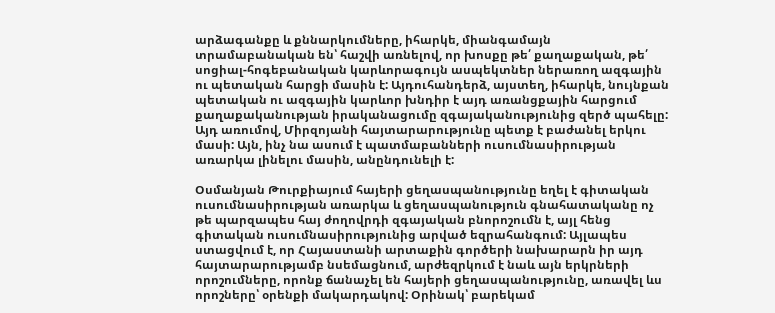արձագանքը և քննարկումները, իհարկե, միանգամայն տրամաբանական են՝ հաշվի առնելով, որ խոսքը թե՛ քաղաքական, թե՛ սոցիալ-հոգեբանական կարևորագույն ասպեկտներ ներառող ազգային ու պետական հարցի մասին է: Այդուհանդերձ, այստեղ, իհարկե, նույնքան պետական ու ազգային կարևոր խնդիր է այդ առանցքային հարցում քաղաքականության իրականացումը զգայականությունից զերծ պահելը: Այդ առումով, Միրզոյանի հայտարարությունը պետք է բաժանել երկու մասի: Այն, ինչ նա ասում է պատմաբանների ուսումնասիրության առարկա լինելու մասին, անընդունելի է:

Օսմանյան Թուրքիայում հայերի ցեղասպանությունը եղել է գիտական ուսումնասիրության առարկա և ցեղասպանություն գնահատականը ոչ թե պարզապես հայ ժողովրդի զգայական բնորոշումն է, այլ հենց գիտական ուսումնասիրությունից արված եզրահանգում: Այլապես ստացվում է, որ Հայաստանի արտաքին գործերի նախարարն իր այդ հայտարարությամբ նսեմացնում, արժեզրկում է նաև այն երկրների որոշումները, որոնք ճանաչել են հայերի ցեղասպանությունը, առավել ևս որոշները՝ օրենքի մակարդակով: Օրինակ՝ բարեկամ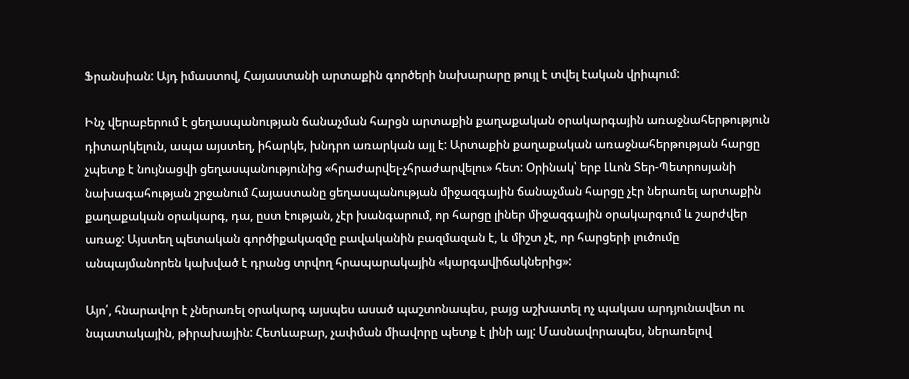Ֆրանսիան: Այդ իմաստով, Հայաստանի արտաքին գործերի նախարարը թույլ է տվել էական վրիպում:

Ինչ վերաբերում է ցեղասպանության ճանաչման հարցն արտաքին քաղաքական օրակարգային առաջնահերթություն դիտարկելուն, ապա այստեղ, իհարկե, խնդրո առարկան այլ է: Արտաքին քաղաքական առաջնահերթության հարցը չպետք է նույնացվի ցեղասպանությունից «հրաժարվել-չհրաժարվելու» հետ: Օրինակ՝ երբ Լևոն Տեր-Պետրոսյանի նախագահության շրջանում Հայաստանը ցեղասպանության միջազգային ճանաչման հարցը չէր ներառել արտաքին քաղաքական օրակարգ, դա, ըստ էության, չէր խանգարում, որ հարցը լիներ միջազգային օրակարգում և շարժվեր առաջ: Այստեղ պետական գործիքակազմը բավականին բազմազան է, և միշտ չէ, որ հարցերի լուծումը անպայմանորեն կախված է դրանց տրվող հրապարակային «կարգավիճակներից»:

Այո՛, հնարավոր է չներառել օրակարգ այսպես ասած պաշտոնապես, բայց աշխատել ոչ պակաս արդյունավետ ու նպատակային, թիրախային: Հետևաբար, չափման միավորը պետք է լինի այլ: Մասնավորապես, ներառելով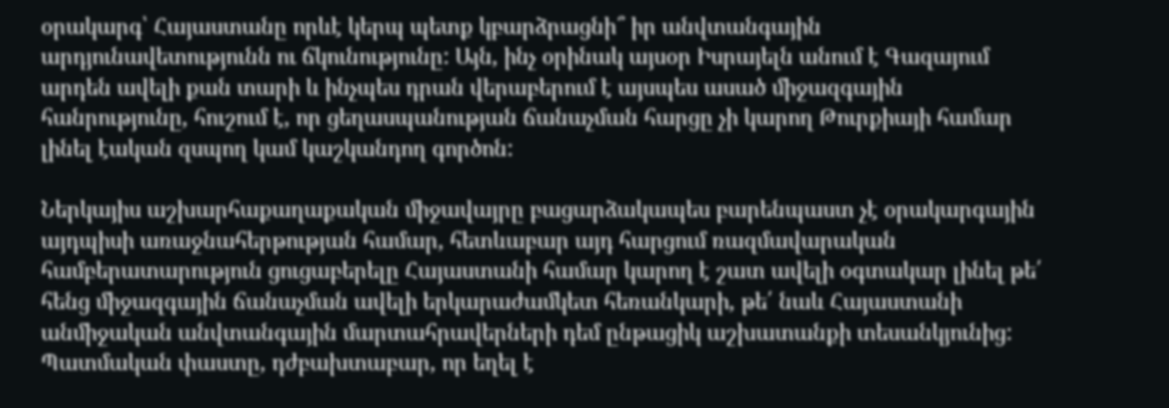օրակարգ՝ Հայաստանը որևէ կերպ պետք կբարձրացնի՞ իր անվտանգային արդյունավետությունն ու ճկունությունը: Այն, ինչ օրինակ այսօր Իսրայելն անում է Գազայում արդեն ավելի քան տարի և ինչպես դրան վերաբերում է այսպես ասած միջազգային հանրությունը, հուշում է, որ ցեղասպանության ճանաչման հարցը չի կարող Թուրքիայի համար լինել էական զսպող կամ կաշկանդող գործոն:

Ներկայիս աշխարհաքաղաքական միջավայրը բացարձակապես բարենպաստ չէ օրակարգային այդպիսի առաջնահերթության համար, հետևաբար այդ հարցում ռազմավարական համբերատարություն ցուցաբերելը Հայաստանի համար կարող է շատ ավելի օգտակար լինել թե՛ հենց միջազգային ճանաչման ավելի երկարաժամկետ հեռանկարի, թե՛ նաև Հայաստանի անմիջական անվտանգային մարտահրավերների դեմ ընթացիկ աշխատանքի տեսանկյունից: Պատմական փաստը, դժբախտաբար, որ եղել է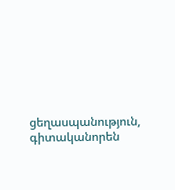ցեղասպանություն, գիտականորեն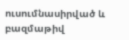ուսումնասիրված և բազմաթիվ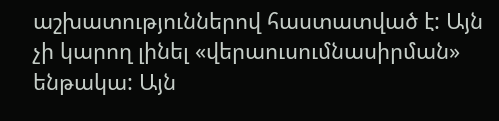աշխատություններով հաստատված է: Այն չի կարող լինել «վերաուսումնասիրման» ենթակա: Այն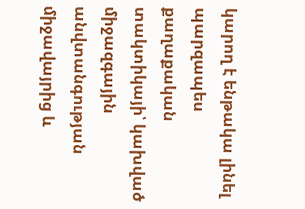կարող է ենթակա լինել պարզապես քաղաքական տակտիկայի՝ կախված միջազգային անվտանգության միջավայրից և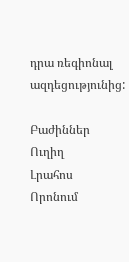դրա ռեգիոնալ ազդեցությունից:

Բաժիններ
Ուղիղ
Լրահոս
Որոնում